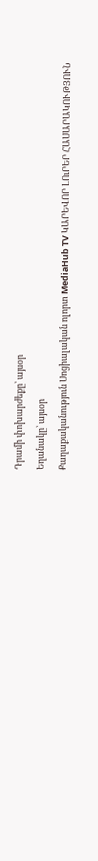Դրամի փոխարժեքը՝ այսօր
Եղանակը՝ այսօր
Քաղաքականություն Սոցիալական ոլորտ MediaHub TV ԿԱՐԵՎՈՐ ԼՈւՐԵՐ ՀԱՍԱՐԱԿՈՒԹՅՈՒՆ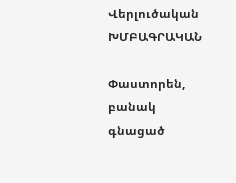Վերլուծական ԽՄԲԱԳՐԱԿԱՆ

Փաստորեն, բանակ գնացած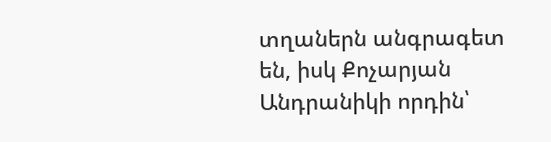տղաներն անգրագետ են, իսկ Քոչարյան Անդրանիկի որդին՝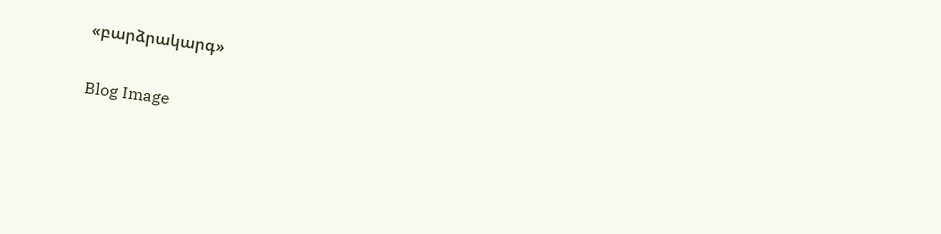«բարձրակարգ»

Blog Image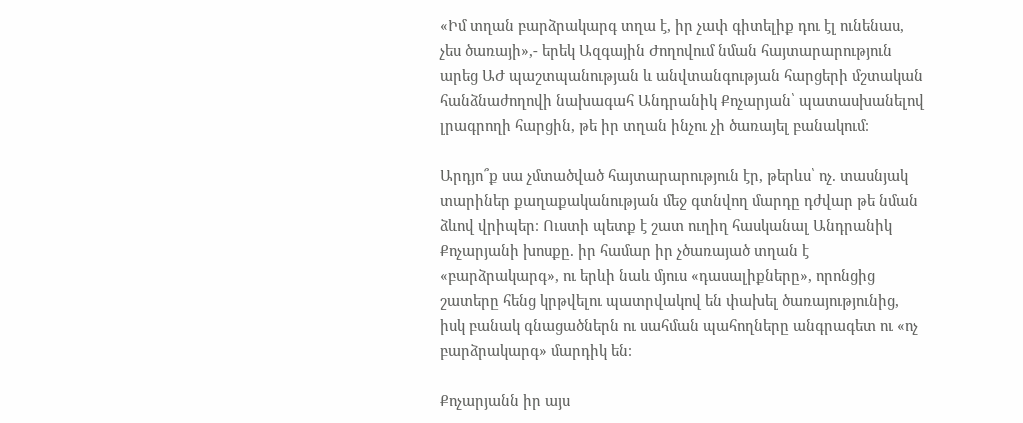«Իմ տղան բարձրակարգ տղա է, իր չափ գիտելիք դու էլ ունենաս, չես ծառայի»,- երեկ Ազգային Ժողովում նման հայտարարություն արեց ԱԺ պաշտպանության և անվտանգության հարցերի մշտական հանձնաժողովի նախագահ Անդրանիկ Քոչարյան՝ պատասխանելով լրագրողի հարցին, թե իր տղան ինչու չի ծառայել բանակում։

Արդյո՞ք սա չմտածված հայտարարություն էր, թերևս՝ ոչ. տասնյակ տարիներ քաղաքականության մեջ գտնվող մարդը դժվար թե նման ձևով վրիպեր։ Ուստի պետք է շատ ուղիղ հասկանալ Անդրանիկ Քոչարյանի խոսքը. իր համար իր չծառայած տղան է «բարձրակարգ», ու երևի նաև մյուս «դասալիքները», որոնցից շատերը հենց կրթվելու պատրվակով են փախել ծառայությունից, իսկ բանակ գնացածներն ու սահման պահողները անգրագետ ու «ոչ բարձրակարգ» մարդիկ են։

Քոչարյանն իր այս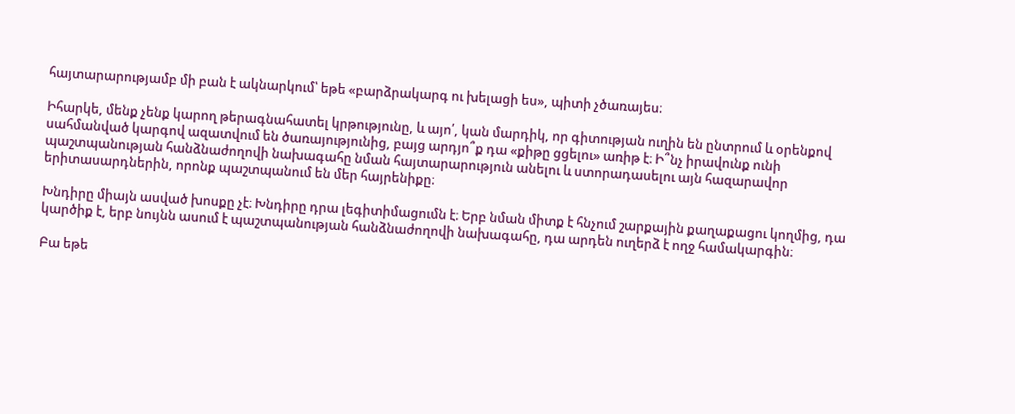հայտարարությամբ մի բան է ակնարկում՝ եթե «բարձրակարգ ու խելացի ես», պիտի չծառայես։

Իհարկե, մենք չենք կարող թերագնահատել կրթությունը, և այո՛, կան մարդիկ, որ գիտության ուղին են ընտրում և օրենքով սահմանված կարգով ազատվում են ծառայությունից, բայց արդյո՞ք դա «քիթը ցցելու» առիթ է։ Ի՞նչ իրավունք ունի պաշտպանության հանձնաժողովի նախագահը նման հայտարարություն անելու և ստորադասելու այն հազարավոր երիտասարդներին, որոնք պաշտպանում են մեր հայրենիքը։

Խնդիրը միայն ասված խոսքը չէ։ Խնդիրը դրա լեգիտիմացումն է։ Երբ նման միտք է հնչում շարքային քաղաքացու կողմից, դա կարծիք է, երբ նույնն ասում է պաշտպանության հանձնաժողովի նախագահը, դա արդեն ուղերձ է ողջ համակարգին։

Բա եթե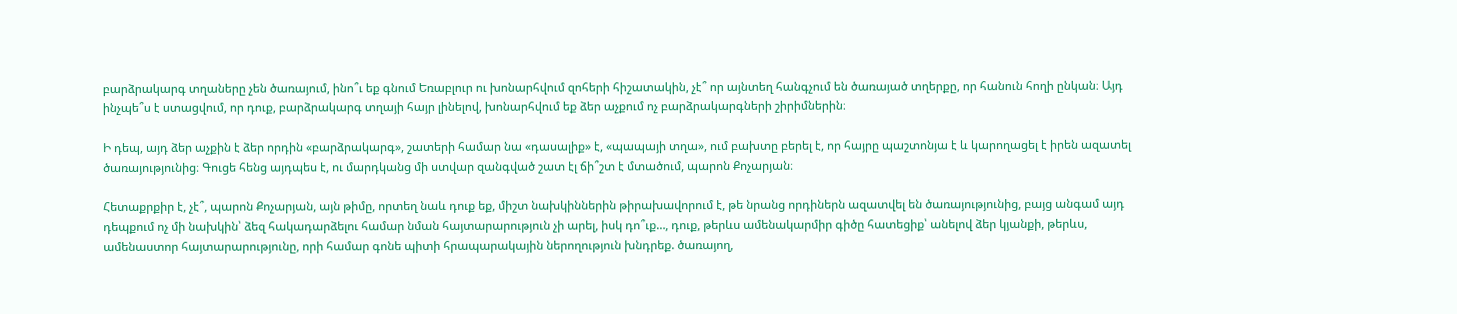բարձրակարգ տղաները չեն ծառայում, ինո՞ւ եք գնում Եռաբլուր ու խոնարհվում զոհերի հիշատակին, չէ՞ որ այնտեղ հանգչում են ծառայած տղերքը, որ հանուն հողի ընկան։ Այդ ինչպե՞ս է ստացվում, որ դուք, բարձրակարգ տղայի հայր լինելով, խոնարհվում եք ձեր աչքում ոչ բարձրակարգների շիրիմներին։

Ի դեպ, այդ ձեր աչքին է ձեր որդին «բարձրակարգ», շատերի համար նա «դասալիք» է, «պապայի տղա», ում բախտը բերել է, որ հայրը պաշտոնյա է և կարողացել է իրեն ազատել ծառայությունից։ Գուցե հենց այդպես է, ու մարդկանց մի ստվար զանգված շատ էլ ճի՞շտ է մտածում, պարոն Քոչարյան։

Հետաքրքիր է, չէ՞, պարոն Քոչարյան, այն թիմը, որտեղ նաև դուք եք, միշտ նախկիններին թիրախավորում է, թե նրանց որդիներն ազատվել են ծառայությունից, բայց անգամ այդ դեպքում ոչ մի նախկին՝ ձեզ հակադարձելու համար նման հայտարարություն չի արել, իսկ դո՞ւք…, դուք, թերևս ամենակարմիր գիծը հատեցիք՝ անելով ձեր կյանքի, թերևս, ամենաստոր հայտարարությունը, որի համար գոնե պիտի հրապարակային ներողություն խնդրեք. ծառայող,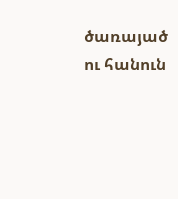ծառայած ու հանուն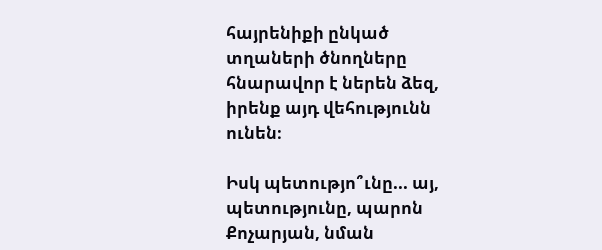հայրենիքի ընկած տղաների ծնողները հնարավոր է ներեն ձեզ, իրենք այդ վեհությունն ունեն։

Իսկ պետությո՞ւնը... այ, պետությունը, պարոն Քոչարյան, նման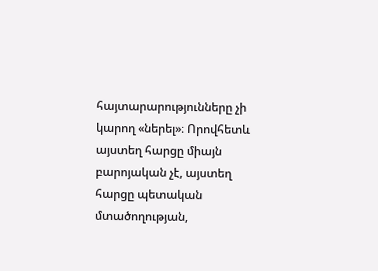հայտարարությունները չի կարող «ներել»։ Որովհետև այստեղ հարցը միայն բարոյական չէ, այստեղ հարցը պետական մտածողության,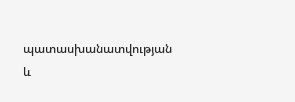պատասխանատվության և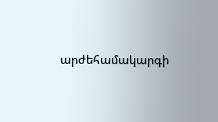արժեհամակարգի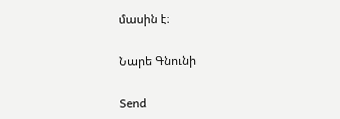մասին է։

Նարե Գնունի

Send